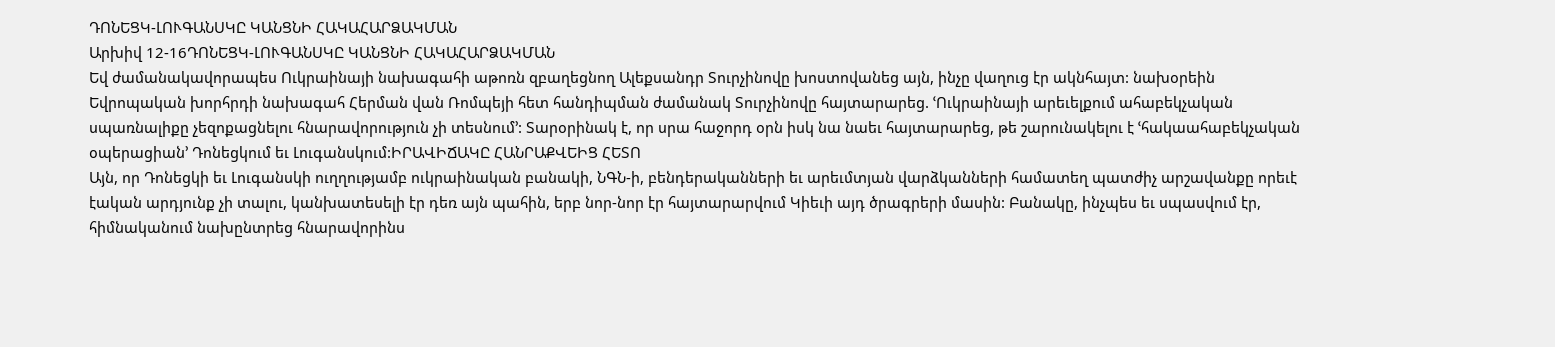ԴՈՆԵՑԿ-ԼՈՒԳԱՆՍԿԸ ԿԱՆՑՆԻ ՀԱԿԱՀԱՐՁԱԿՄԱՆ
Արխիվ 12-16ԴՈՆԵՑԿ-ԼՈՒԳԱՆՍԿԸ ԿԱՆՑՆԻ ՀԱԿԱՀԱՐՁԱԿՄԱՆ
Եվ ժամանակավորապես Ուկրաինայի նախագահի աթոռն զբաղեցնող Ալեքսանդր Տուրչինովը խոստովանեց այն, ինչը վաղուց էր ակնհայտ: նախօրեին Եվրոպական խորհրդի նախագահ Հերման վան Ռոմպեյի հետ հանդիպման ժամանակ Տուրչինովը հայտարարեց. ՙՈւկրաինայի արեւելքում ահաբեկչական սպառնալիքը չեզոքացնելու հնարավորություն չի տեսնում՚: Տարօրինակ է, որ սրա հաջորդ օրն իսկ նա նաեւ հայտարարեց, թե շարունակելու է ՙհակաահաբեկչական օպերացիան՚ Դոնեցկում եւ Լուգանսկում:ԻՐԱՎԻՃԱԿԸ ՀԱՆՐԱՔՎԵԻՑ ՀԵՏՈ
Այն, որ Դոնեցկի եւ Լուգանսկի ուղղությամբ ուկրաինական բանակի, ՆԳՆ-ի, բենդերականների եւ արեւմտյան վարձկանների համատեղ պատժիչ արշավանքը որեւէ էական արդյունք չի տալու, կանխատեսելի էր դեռ այն պահին, երբ նոր-նոր էր հայտարարվում Կիեւի այդ ծրագրերի մասին: Բանակը, ինչպես եւ սպասվում էր, հիմնականում նախընտրեց հնարավորինս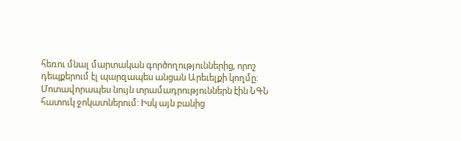հեռու մնալ մարտական գործողություններից, որոշ դեպքերում էլ պարզապես անցան Արեւելքի կողմը: Մոտավորապես նույն տրամադրություններն էին ՆԳՆ հատուկ ջոկատներում: Իսկ այն բանից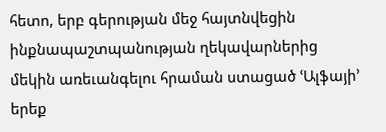հետո, երբ գերության մեջ հայտնվեցին ինքնապաշտպանության ղեկավարներից մեկին առեւանգելու հրաման ստացած ՙԱլֆայի՚ երեք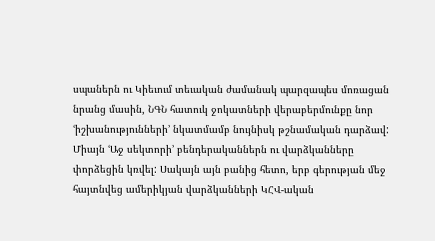սպաներն ու Կիեւում տեւական ժամանակ պարզապես մոռացան նրանց մասին, ՆԳՆ հատուկ ջոկատների վերաբերմունքը նոր ՙիշխանությունների՚ նկատմամբ նույնիսկ թշնամական դարձավ:
Միայն ՙԱջ սեկտորի՚ բենդերականներն ու վարձկանները փորձեցին կռվել: Սակայն այն բանից հետո, երբ գերության մեջ հայտնվեց ամերիկյան վարձկանների ԿՀՎ-ական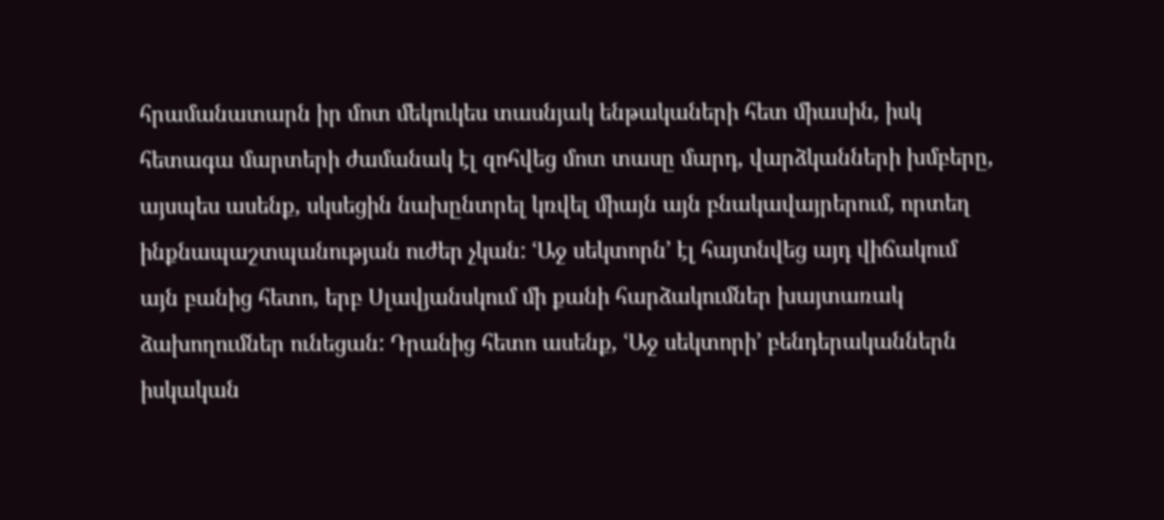հրամանատարն իր մոտ մեկուկես տասնյակ ենթակաների հետ միասին, իսկ հետագա մարտերի ժամանակ էլ զոհվեց մոտ տասը մարդ, վարձկանների խմբերը, այսպես ասենք, սկսեցին նախընտրել կռվել միայն այն բնակավայրերում, որտեղ ինքնապաշտպանության ուժեր չկան: ՙԱջ սեկտորն՚ էլ հայտնվեց այդ վիճակում այն բանից հետո, երբ Սլավյանսկում մի քանի հարձակումներ խայտառակ ձախողումներ ունեցան: Դրանից հետո ասենք, ՙԱջ սեկտորի՚ բենդերականներն իսկական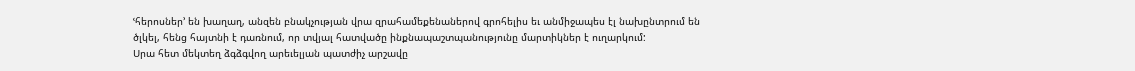ՙհերոսներ՚ են խաղաղ, անզեն բնակչության վրա զրահամեքենաներով գրոհելիս եւ անմիջապես էլ նախընտրում են ծլկել, հենց հայտնի է դառնում, որ տվյալ հատվածը ինքնապաշտպանությունը մարտիկներ է ուղարկում:
Սրա հետ մեկտեղ ձգձգվող արեւելյան պատժիչ արշավը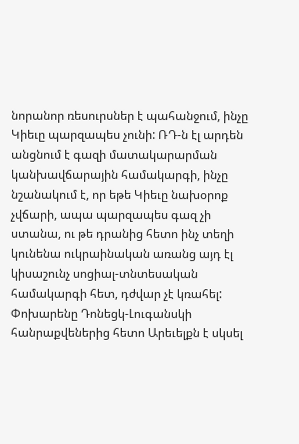նորանոր ռեսուրսներ է պահանջում, ինչը Կիեւը պարզապես չունի: ՌԴ-ն էլ արդեն անցնում է գազի մատակարարման կանխավճարային համակարգի, ինչը նշանակում է, որ եթե Կիեւը նախօրոք չվճարի, ապա պարզապես գազ չի ստանա, ու թե դրանից հետո ինչ տեղի կունենա ուկրաինական առանց այդ էլ կիսաշունչ սոցիալ-տնտեսական համակարգի հետ, դժվար չէ կռահել:
Փոխարենը Դոնեցկ-Լուգանսկի հանրաքվեներից հետո Արեւելքն է սկսել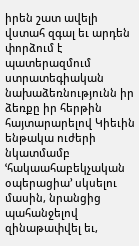իրեն շատ ավելի վստահ զգալ եւ արդեն փորձում է պատերազմում ստրատեգիական նախաձեռնությունն իր ձեռքը իր հերթին հայտարարելով Կիեւին ենթակա ուժերի նկատմամբ ՙհակաահաբեկչական օպերացիա՚ սկսելու մասին, նրանցից պահանջելով զինաթափվել եւ,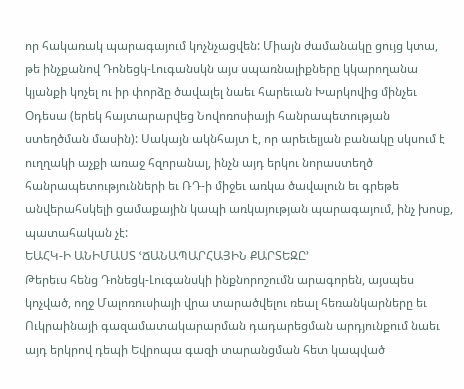որ հակառակ պարագայում կոչնչացվեն: Միայն ժամանակը ցույց կտա, թե ինչքանով Դոնեցկ-Լուգանսկն այս սպառնալիքները կկարողանա կյանքի կոչել ու իր փորձը ծավալել նաեւ հարեւան Խարկովից մինչեւ Օդեսա (երեկ հայտարարվեց Նովոռոսիայի հանրապետության ստեղծման մասին): Սակայն ակնհայտ է, որ արեւելյան բանակը սկսում է ուղղակի աչքի առաջ հզորանալ, ինչն այդ երկու նորաստեղծ հանրապետությունների եւ ՌԴ-ի միջեւ առկա ծավալուն եւ գրեթե անվերահսկելի ցամաքային կապի առկայության պարագայում, ինչ խոսք, պատահական չէ:
ԵԱՀԿ-Ի ԱՆԻՄԱՍՏ ՙՃԱՆԱՊԱՐՀԱՅԻՆ ՔԱՐՏԵԶԸ՚
Թերեւս հենց Դոնեցկ-Լուգանսկի ինքնորոշումն արագորեն, այսպես կոչված, ողջ Մալոռուսիայի վրա տարածվելու ռեալ հեռանկարները եւ Ուկրաինայի գազամատակարարման դադարեցման արդյունքում նաեւ այդ երկրով դեպի Եվրոպա գազի տարանցման հետ կապված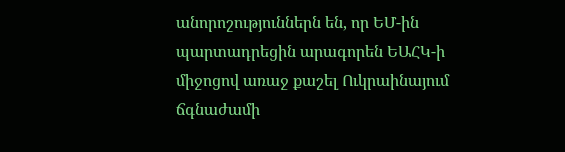անորոշություններն են, որ ԵՄ-ին պարտադրեցին արագորեն ԵԱՀԿ-ի միջոցով առաջ քաշել Ուկրաինայում ճգնաժամի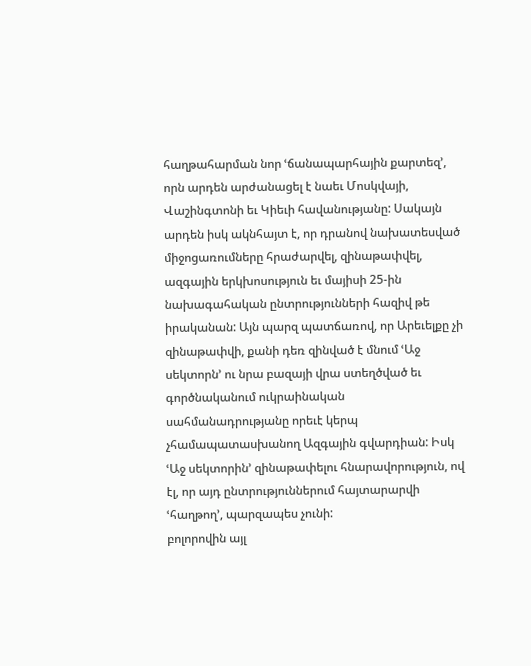հաղթահարման նոր ՙճանապարհային քարտեզ՚, որն արդեն արժանացել է նաեւ Մոսկվայի, Վաշինգտոնի եւ Կիեւի հավանությանը: Սակայն արդեն իսկ ակնհայտ է, որ դրանով նախատեսված միջոցառումները հրաժարվել, զինաթափվել, ազգային երկխոսություն եւ մայիսի 25-ին նախագահական ընտրությունների հազիվ թե իրականան: Այն պարզ պատճառով, որ Արեւելքը չի զինաթափվի, քանի դեռ զինված է մնում ՙԱջ սեկտորն՚ ու նրա բազայի վրա ստեղծված եւ գործնականում ուկրաինական սահմանադրությանը որեւէ կերպ չհամապատասխանող Ազգային գվարդիան: Իսկ ՙԱջ սեկտորին՚ զինաթափելու հնարավորություն, ով էլ, որ այդ ընտրություններում հայտարարվի ՙհաղթող՚, պարզապես չունի:
բոլորովին այլ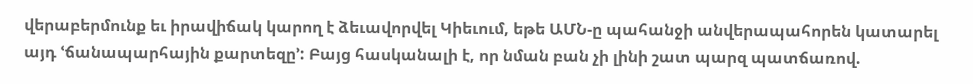վերաբերմունք եւ իրավիճակ կարող է ձեւավորվել Կիեւում, եթե ԱՄՆ-ը պահանջի անվերապահորեն կատարել այդ ՙճանապարհային քարտեզը՚: Բայց հասկանալի է, որ նման բան չի լինի շատ պարզ պատճառով.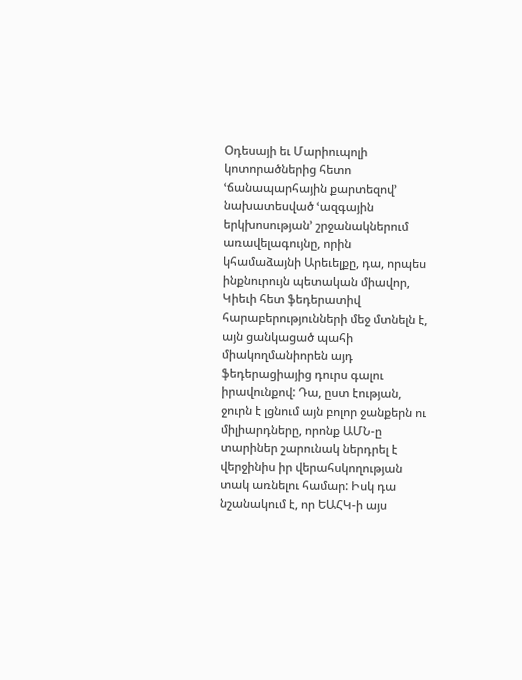Օդեսայի եւ Մարիուպոլի կոտորածներից հետո ՙճանապարհային քարտեզով՚ նախատեսված ՙազգային երկխոսության՚ շրջանակներում առավելագույնը, որին կհամաձայնի Արեւելքը, դա, որպես ինքնուրույն պետական միավոր, Կիեւի հետ ֆեդերատիվ հարաբերությունների մեջ մտնելն է, այն ցանկացած պահի միակողմանիորեն այդ ֆեդերացիայից դուրս գալու իրավունքով: Դա, ըստ էության, ջուրն է լցնում այն բոլոր ջանքերն ու միլիարդները, որոնք ԱՄՆ-ը տարիներ շարունակ ներդրել է վերջինիս իր վերահսկողության տակ առնելու համար: Իսկ դա նշանակում է, որ ԵԱՀԿ-ի այս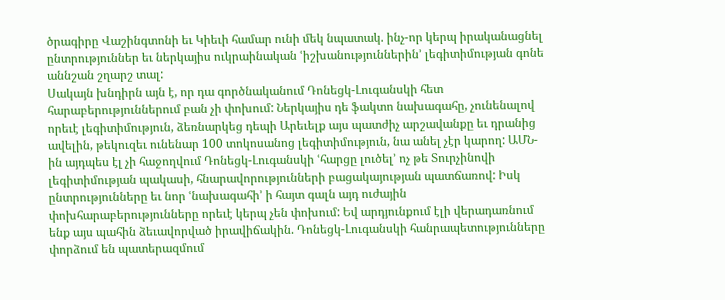ծրագիրը Վաշինգտոնի եւ Կիեւի համար ունի մեկ նպատակ. ինչ-որ կերպ իրականացնել ընտրություններ եւ ներկայիս ուկրաինական ՙիշխանություններին՚ լեգիտիմության գոնե աննշան շղարշ տալ:
Սակայն խնդիրն այն է, որ դա գործնականում Դոնեցկ-Լուգանսկի հետ հարաբերություններում բան չի փոխում: Ներկայիս դե ֆակտո նախագահը, չունենալով որեւէ լեգիտիմություն, ձեռնարկեց դեպի Արեւելք այս պատժիչ արշավանքը եւ դրանից ավելին, թեկուզեւ ունենար 100 տոկոսանոց լեգիտիմություն, նա անել չէր կարող: ԱՄՆ-ին այդպես էլ չի հաջողվում Դոնեցկ-Լուգանսկի ՙհարցը լուծել՚ ոչ թե Տուրչինովի լեգիտիմության պակասի, հնարավորությունների բացակայության պատճառով: Իսկ ընտրությունները եւ նոր ՙնախագահի՚ ի հայտ գալն այդ ուժային փոխհարաբերությունները որեւէ կերպ չեն փոխում: Եվ արդյունքում էլի վերադառնում ենք այս պահին ձեւավորված իրավիճակին. Դոնեցկ-Լուգանսկի հանրապետությունները փորձում են պատերազմում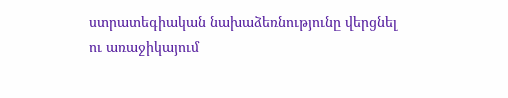ստրատեգիական նախաձեռնությունը վերցնել ու առաջիկայում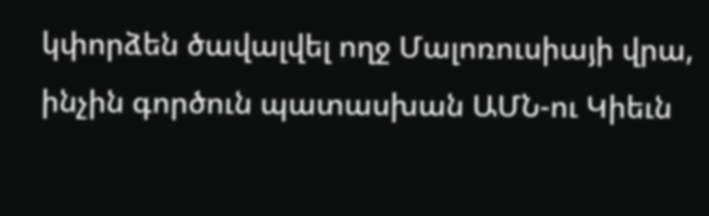կփորձեն ծավալվել ողջ Մալոռուսիայի վրա, ինչին գործուն պատասխան ԱՄՆ-ու Կիեւն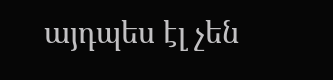այդպես էլ չեն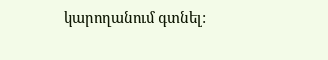կարողանում գտնել: